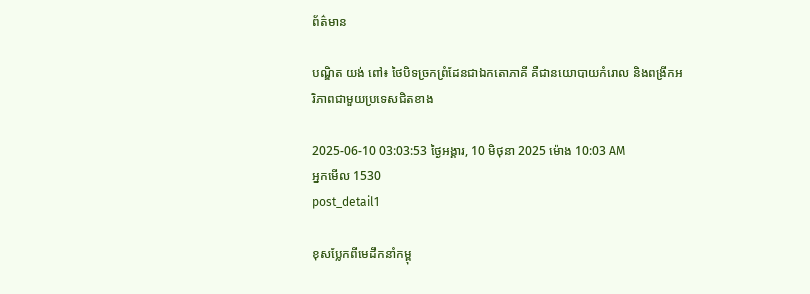ព័ត៌មាន

បណ្ឌិត យង់ ពៅ៖ ថៃបិទច្រកព្រំដែនជាឯកតោភាគី គឺជានយោបាយកំរោល និងពង្រីកអរិភាពជាមួយប្រទេសជិតខាង

2025-06-10 03:03:53 ថ្ងៃអង្គារ, 10 មិថុនា 2025 ម៉ោង 10:03 AM
អ្នកមើល 1530
post_detail1

ខុសប្លែកពីមេដឹកនាំកម្ពុ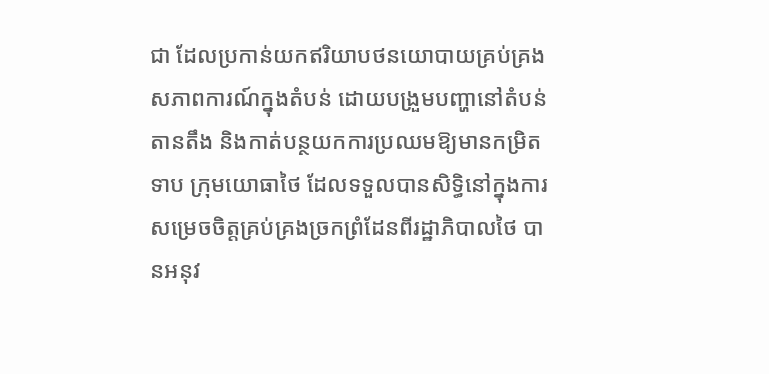ជា ដែលប្រកាន់យកឥរិយាបថនយោបាយគ្រប់គ្រងសភាពការណ៍ក្នុងតំបន់ ដោយបង្រួមបញ្ហានៅតំបន់តានតឹង និងកាត់បន្ថយកការប្រឈមឱ្យមានកម្រិតទាប ក្រុមយោធាថៃ ដែលទទួលបានសិទ្ធិនៅក្នុងការសម្រេចចិត្តគ្រប់គ្រងច្រកព្រំដែនពីរដ្ឋាភិបាលថៃ បានអនុវ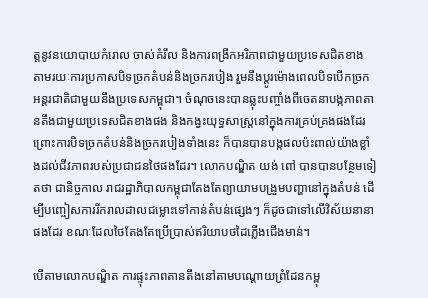ត្តនូវនយោបាយកំរោល ចាស់គំរឹល និងការពង្រីកអរិភាពជាមួយប្រទេសជិតខាង តាមរយៈការប្រកាសបិទច្រកតំបន់និងច្រករបៀង រួមនឹងប្តូរម៉ោងពេលបិទបើកច្រកអន្តរជាតិជាមួយនឹងប្រទេសកម្ពុជា។ ចំណុចនេះបានឆ្លុះបញ្ចាំងពីចេតនាបង្កភាពតានតឹងជាមួយប្រទេសជិតខាងផង និងកង្វះយុទ្ធសាស្ត្រនៅក្នុងការគ្រប់គ្រងផងដែរ ព្រោះការបិទច្រកតំបន់និងច្រករបៀងទាំងនេះ ក៏បានបានបង្កផលប៉ះពាល់យ៉ាងខ្លាំងដល់ជីវភាពរបស់ប្រជាជនថៃផងដែរ។ លោកបណ្ឌិត យង់ ពៅ បានបានបន្ថែមទៀតថា ជានិច្ចកាល រាជរដ្ឋាភិបាលកម្ពុជាតែងតែព្យាយាមបង្រួមបញ្ហានៅក្នុងតំបន់ ដើម្បីបញ្ចៀសការរីករាលដាលជម្លោះទៅកាន់តំបន់ផ្សេងៗ ក៏ដូចជាទៅលើវិស័យនានាផងដែរ ខណៈដែលថៃតែងតែប្រើប្រាស់ឥរិយាបថដៃភ្លើងជើងមាន់។

បើតាមលោកបណ្ឌិត ការផ្ទុះភាពតានតឹងនៅតាមបណ្ដោយព្រំដែនកម្ពុ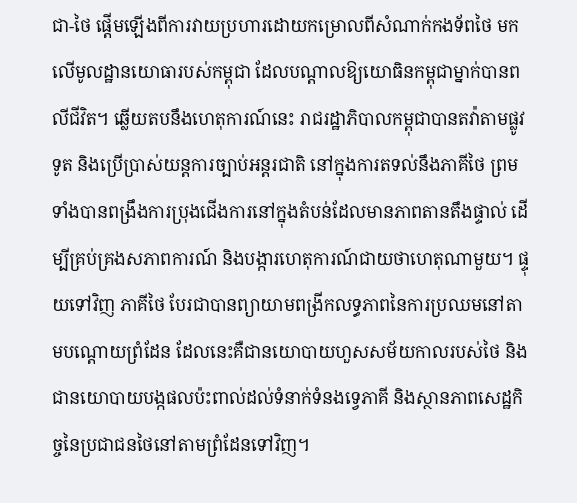ជា-ថៃ ផ្ដើមឡើងពីការវាយប្រហារដោយកម្រោលពីសំណាក់កងទ័ពថៃ មកលើមូលដ្ឋានយោធារបស់កម្ពុជា ដែលបណ្ដាលឱ្យយោធិនកម្ពុជាម្នាក់បានពលីជីវិត។ ឆ្លើយតបនឹងហេតុការណ៍នេះ រាជរដ្ឋាភិបាលកម្ពុជាបានតវ៉ាតាមផ្លូវទូត និងប្រើប្រាស់យន្តការច្បាប់អន្តរជាតិ នៅក្នុងការតទល់នឹងភាគីថៃ ព្រមទាំងបានពង្រឹងការប្រុងជើងការនៅក្នុងតំបន់ដែលមានភាពតានតឹងផ្ទាល់ ដើម្បីគ្រប់គ្រងសភាពការណ៍ និងបង្ការហេតុការណ៍ជាយថាហេតុណាមួយ។ ផ្ទុយទៅវិញ ភាគីថៃ បែរជាបានព្យាយាមពង្រីកលទ្ធភាពនៃការប្រឈមនៅតាមបណ្ដោយព្រំដែន ដែលនេះគឺជានយោបាយហួសសម័យកាលរបស់ថៃ និងជានយោបាយបង្កផលប៉ះពាល់ដល់ទំនាក់ទំនងទ្វេភាគី និងស្ថានភាពសេដ្ឋកិច្ចនៃប្រជាជនថៃនៅតាមព្រំដែនទៅវិញ។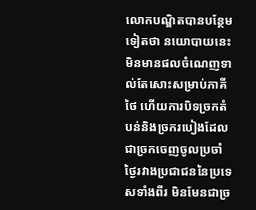លោកបណ្ឌិតបានបន្ថែមទៀតថា នយោបាយនេះមិនមានផលចំណេញទាល់តែសោះសម្រាប់ភាគីថៃ ហើយការបិទច្រកតំបន់និងច្រករបៀងដែលជាច្រកចេញចូលប្រចាំថ្ងៃរវាងប្រជាជននៃប្រទេសទាំងពីរ មិនមែនជាច្រ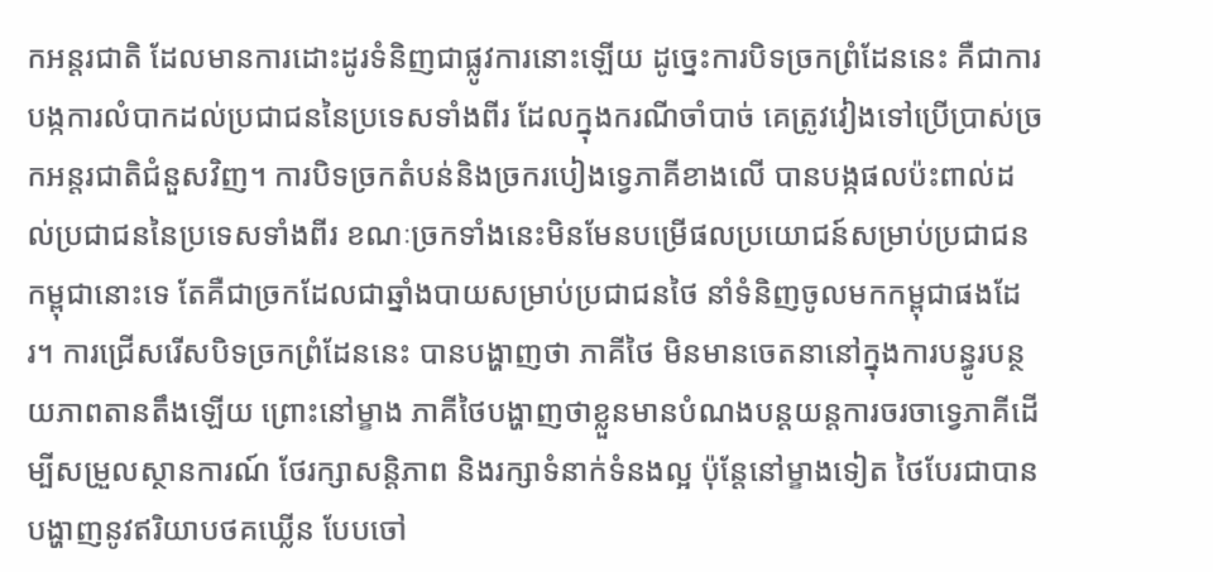កអន្តរជាតិ ដែលមានការដោះដូរទំនិញជាផ្លូវការនោះឡើយ ដូច្នេះការបិទច្រកព្រំដែននេះ គឺជាការបង្កការលំបាកដល់ប្រជាជននៃប្រទេសទាំងពីរ ដែលក្នុងករណីចាំបាច់ គេត្រូវវៀងទៅប្រើប្រាស់ច្រកអន្តរជាតិជំនួសវិញ។ ការបិទច្រកតំបន់និងច្រករបៀងទ្វេភាគីខាងលើ បានបង្កផលប៉ះពាល់ដល់ប្រជាជននៃប្រទេសទាំងពីរ ខណៈច្រកទាំងនេះមិនមែនបម្រើផលប្រយោជន៍សម្រាប់ប្រជាជនកម្ពុជានោះទេ តែគឺជាច្រកដែលជាឆ្នាំងបាយសម្រាប់ប្រជាជនថៃ នាំទំនិញចូលមកកម្ពុជាផងដែរ។ ការជ្រើសរើសបិទច្រកព្រំដែននេះ បានបង្ហាញថា ភាគីថៃ មិនមានចេតនានៅក្នុងការបន្ធូរបន្ថយភាពតានតឹងឡើយ ព្រោះនៅម្ខាង ភាគីថៃបង្ហាញថាខ្លួនមានបំណងបន្តយន្តការចរចាទ្វេភាគីដើម្បីសម្រួលស្ថានការណ៍ ថែរក្សាសន្តិភាព និងរក្សាទំនាក់ទំនងល្អ ប៉ុន្តែនៅម្ខាងទៀត ថៃបែរជាបានបង្ហាញនូវឥរិយាបថគឃ្លើន បែបចៅ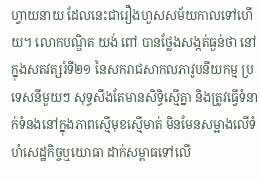ហ្វាយនាយ ដែលនេះជារឿងហួសសម័យកាលទៅហើយ។ លោកបណ្ឌិត យង់ ពៅ បានថ្លែងសង្កត់ធ្ងន់ថា នៅក្នុងសតវត្សរ៍ទី២១ នៃសករាជសាកលភាវូបនីយកម្ម ប្រទេសនីមួយៗ សុទ្ធសឹងតែមានសិទ្ធិស្មើគ្នា និងត្រូវធ្វើទំនាក់ទំនងនៅក្នុងភាពស្មើមុខស្មើមាត់ មិនមែនសម្អាងលើទំហំសេដ្ឋកិច្ចឬយោធា ដាក់សម្ពាធទៅលើ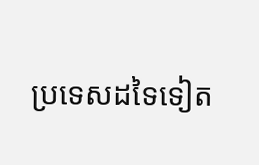ប្រទេសដទៃទៀត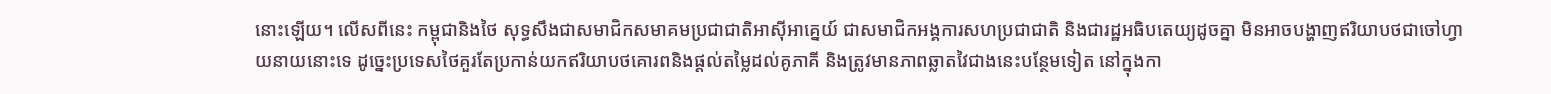នោះឡើយ។ លើសពីនេះ កម្ពុជានិងថៃ សុទ្ធសឹងជាសមាជិកសមាគមប្រជាជាតិអាស៊ីអាគ្នេយ៍ ជាសមាជិកអង្គការសហប្រជាជាតិ និងជារដ្ឋអធិបតេយ្យដូចគ្នា មិនអាចបង្ហាញឥរិយាបថជាចៅហ្វាយនាយនោះទេ ដូច្នេះប្រទេសថៃគួរតែប្រកាន់យកឥរិយាបថគោរពនិងផ្ដល់តម្លៃដល់គូភាគី និងត្រូវមានភាពឆ្លាតវៃជាងនេះបន្ថែមទៀត នៅក្នុងកា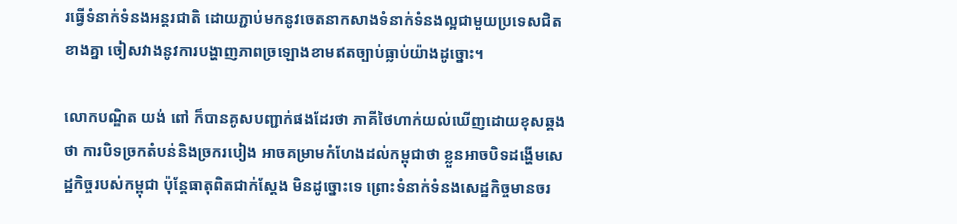រធ្វើទំនាក់ទំនងអន្តរជាតិ ដោយភ្ជាប់មកនូវចេតនាកសាងទំនាក់ទំនងល្អជាមួយប្រទេសជិតខាងគ្នា ចៀសវាងនូវការបង្ហាញភាពច្រឡោងខាមឥតច្បាប់ធ្លាប់យ៉ាងដូច្នោះ។

លោកបណ្ឌិត យង់ ពៅ ក៏បានគូសបញ្ជាក់ផងដែរថា ភាគីថៃហាក់យល់ឃើញដោយខុសឆ្គងថា ការបិទច្រកតំបន់និងច្រករបៀង អាចគម្រាមកំហែងដល់កម្ពុជាថា ខ្លួនអាចបិទដង្ហើមសេដ្ឋកិច្ចរបស់កម្ពុជា ប៉ុន្តែធាតុពិតជាក់ស្ដែង មិនដូច្នោះទេ ព្រោះទំនាក់ទំនងសេដ្ឋកិច្ចមានចរ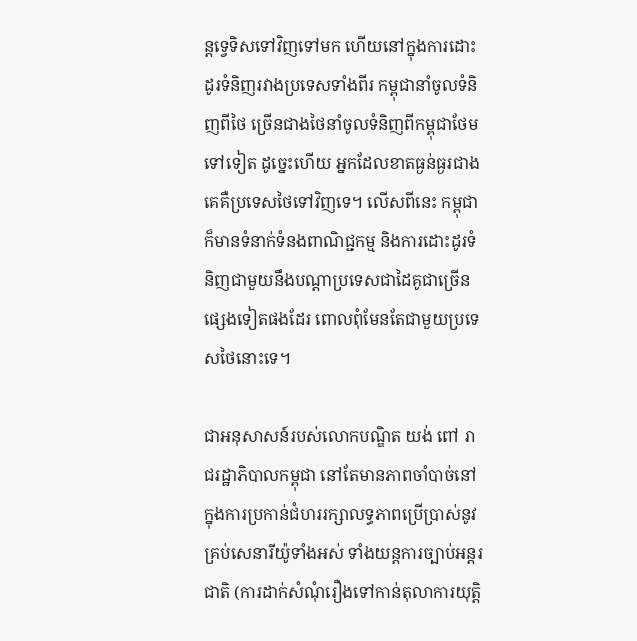ន្តទ្វេទិសទៅវិញទៅមក ហើយនៅក្នុងការដោះដូរទំនិញរវាងប្រទេសទាំងពីរ កម្ពុជានាំចូលទំនិញពីថៃ ច្រើនជាងថៃនាំចូលទំនិញពីកម្ពុជាថែមទៅទៀត ដូច្នេះហើយ អ្នកដែលខាតធ្ងន់ធ្ងរជាងគេគឺប្រទេសថៃទៅវិញទេ។ លើសពីនេះ កម្ពុជាក៏មានទំនាក់ទំនងពាណិជ្ជកម្ម និងការដោះដូរទំនិញជាមួយនឹងបណ្ដាប្រទេសជាដៃគូជាច្រើនផ្សេងទៀតផងដែរ ពោលពុំមែនតែជាមួយប្រទេសថៃនោះទេ។

ជាអនុសាសន៍របស់លោកបណ្ឌិត យង់ ពៅ រាជរដ្ឋាភិបាលកម្ពុជា នៅតែមានភាពចាំបាច់នៅក្នុងការប្រកាន់ជំហររក្សាលទ្ធភាពប្រើប្រាស់នូវគ្រប់សេនារីយ៉ូទាំងអស់ ទាំងយន្តការច្បាប់អន្តរជាតិ (ការដាក់សំណុំរឿងទៅកាន់តុលាការយុត្តិ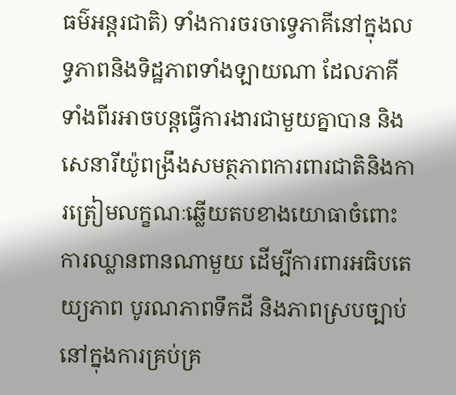ធម៌អន្តរជាតិ) ទាំងការចរចាទ្វេភាគីនៅក្នុងលទ្ធភាពនិងទិដ្ឋភាពទាំងឡាយណា ដែលភាគីទាំងពីរអាចបន្តធ្វើការងារជាមួយគ្នាបាន និងសេនារីយ៉ូពង្រឹងសមត្ថភាពការពារជាតិនិងការត្រៀមលក្ខណៈឆ្លើយតបខាងយោធាចំពោះការឈ្លានពានណាមួយ ដើម្បីការពារអធិបតេយ្យភាព បូរណភាពទឹកដី និងភាពស្របច្បាប់នៅក្នុងការគ្រប់គ្រ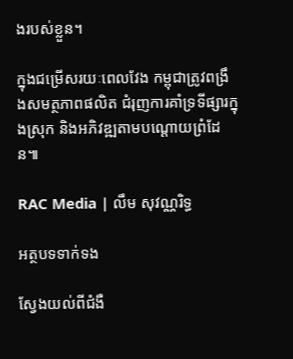ងរបស់ខ្លួន។

ក្នុងជម្រើសរយៈពេលវែង កម្ពុជាត្រូវពង្រឹងសមត្ថភាពផលិត ជំរុញការគាំទ្រទីផ្សារក្នុងស្រុក និងអភិវឌ្ឍតាមបណ្ដោយព្រំដែន៕

RAC Media | លឹម សុវណ្ណរិទ្ធ

អត្ថបទទាក់ទង

ស្វែងយល់ពីជំងឺ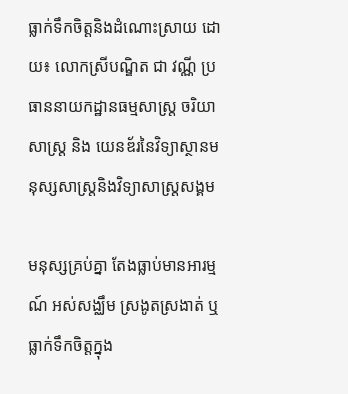ធ្លាក់ទឹកចិត្តនិងដំណោះស្រាយ ដោយ៖ លោកស្រីបណ្ឌិត ជា វណ្ណី ប្រធាននាយកដ្ឋានធម្មសាស្រ្ត ចរិយាសាស្រ្ត និង យេនឌ័រនៃវិទ្យាស្ថានមនុស្សសាស្រ្តនិងវិទ្យាសាស្រ្តសង្គម

មនុស្សគ្រប់គ្នា តែងធ្លាប់មានអារម្មណ៍ អស់សង្ឈឹម ស្រងូតស្រងាត់ ឬធ្លាក់ទឹកចិត្តក្នុង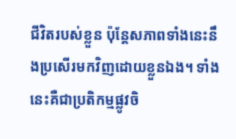ជីវិតរបស់ខ្លួន ប៉ុន្តែសភាពទាំងនេះនឹងប្រសើរមកវិញដោយខ្លួនឯង។ ទាំងនេះគឺជាប្រតិកម្មផ្លូវចិ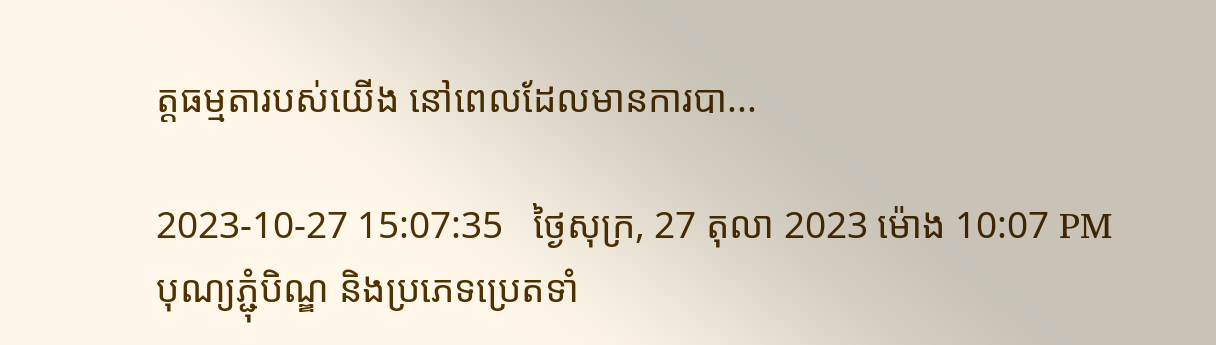ត្តធម្មតារបស់យើង នៅពេលដែលមានការបា...

2023-10-27 15:07:35   ថ្ងៃសុក្រ, 27 តុលា 2023 ម៉ោង 10:07 PM
បុណ្យភ្ជុំបិណ្ឌ និងប្រភេទប្រេតទាំ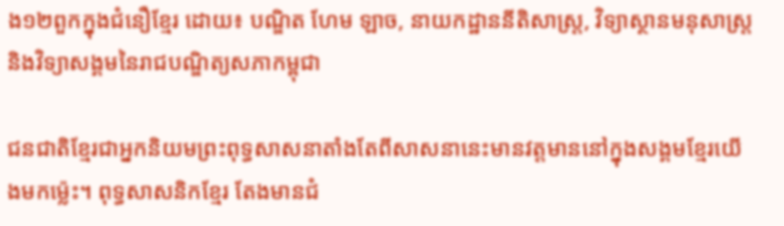ង១២ពួកក្នុងជំនឿខ្មែរ ដោយ៖ បណ្ឌិត ហែម ឡាច, នាយកដ្ឋាននីតិសាស្ត្រ, វិទ្យាស្ថានមនុសាស្ត្រនិងវិទ្យាសង្គមនៃរាជបណ្ឌិត្យសភាកម្ពុជា

ជនជាតិខ្មែរជាអ្នកនិយមព្រះពុទ្ធសាសនាតាំងតែពីសាសនានេះមានវត្តមាននៅក្នុងសង្គមខ្មែរយើងមកម៉្លេះ។ ពុទ្ធសាសនិកខ្មែរ តែងមានជំ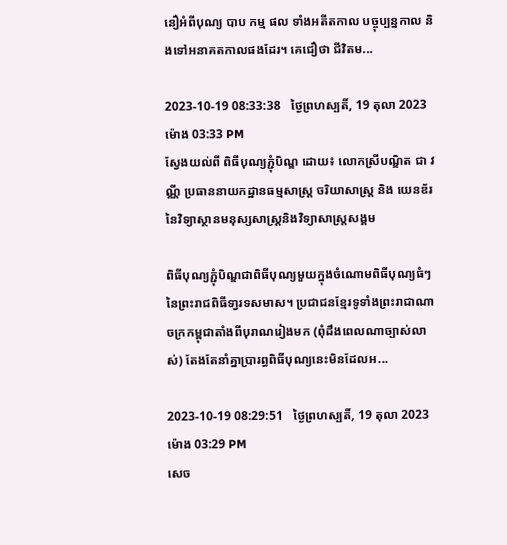នឿអំពីបុណ្យ បាប កម្ម ផល ទាំងអតីតកាល បច្ចុប្បន្នកាល និងទៅអនាគតកាលផងដែរ។ គេជឿថា ជីវិតម...

2023-10-19 08:33:38   ថ្ងៃព្រហស្បតិ៍, 19 តុលា 2023 ម៉ោង 03:33 PM
ស្វែងយល់ពី ពិធីបុណ្យភ្ជុំបិណ្ឌ ដោយ៖ លោកស្រីបណ្ឌិត ជា វណ្ណី ប្រធាននាយកដ្ឋានធម្មសាស្រ្ត ចរិយាសាស្រ្ត និង យេនឌ័រ នៃវិទ្យាស្ថានមនុស្សសាស្រ្តនិងវិទ្យាសាស្រ្តសង្គម

ពិធីបុណ្យភ្ជុំបិណ្ឌជាពិធីបុណ្យមួយក្នុងចំណោមពិធីបុណ្យធំៗនៃព្រះរាជពិធីទា្វរទសមាស។ ប្រជាជនខ្មែរទូទាំងព្រះរាជាណាចក្រកម្ពុជាតាំងពីបុរាណរៀងមក (ពុំដឹងពេលណាច្បាស់លាស់) តែងតែនាំគ្នាប្រារព្ធពិធីបុណ្យនេះមិនដែលអ...

2023-10-19 08:29:51   ថ្ងៃព្រហស្បតិ៍, 19 តុលា 2023 ម៉ោង 03:29 PM
សេច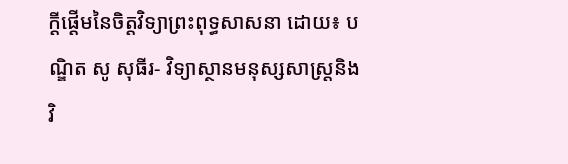ក្ដីផ្ដើមនៃចិត្តវិទ្យាព្រះពុទ្ធសាសនា ដោយ៖ បណ្ឌិត សូ សុធីរ- វិទ្យាស្ថានមនុស្សសាស្ត្រនិងវិ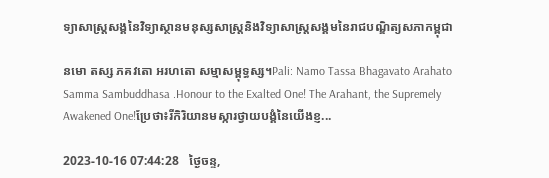ទ្យាសាស្ត្រសង្គនៃវិទ្យាស្ថានមនុស្សសាស្រ្តនិងវិទ្យាសាស្រ្តសង្គមនៃរាជបណ្ឌិត្យសភាកម្ពុជា

នមោ តស្ស ភគវតោ អរហតោ សម្មាសម្ពុទ្ធស្ស។Pali: Namo Tassa Bhagavato Arahato Samma Sambuddhasa .Honour to the Exalted One! The Arahant, the Supremely Awakened One!ប្រែថា៖រីកិរិយានមស្ការថ្វាយបង្គំនៃយើងខ្ញ...

2023-10-16 07:44:28   ថ្ងៃចន្ទ,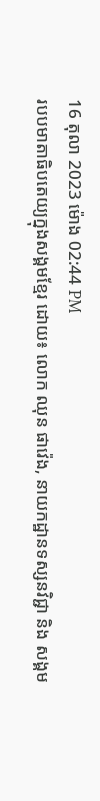16 តុលា 2023 ម៉ោង 02:44 PM
របបមាតាធិបតេយ្យក្នុងសង្គមខ្មែរ ដោយ៖ លោក ឈុន ផាវ៉េង, នាយកដ្ឋានទស្សនវិជ្ជា និង សង្គម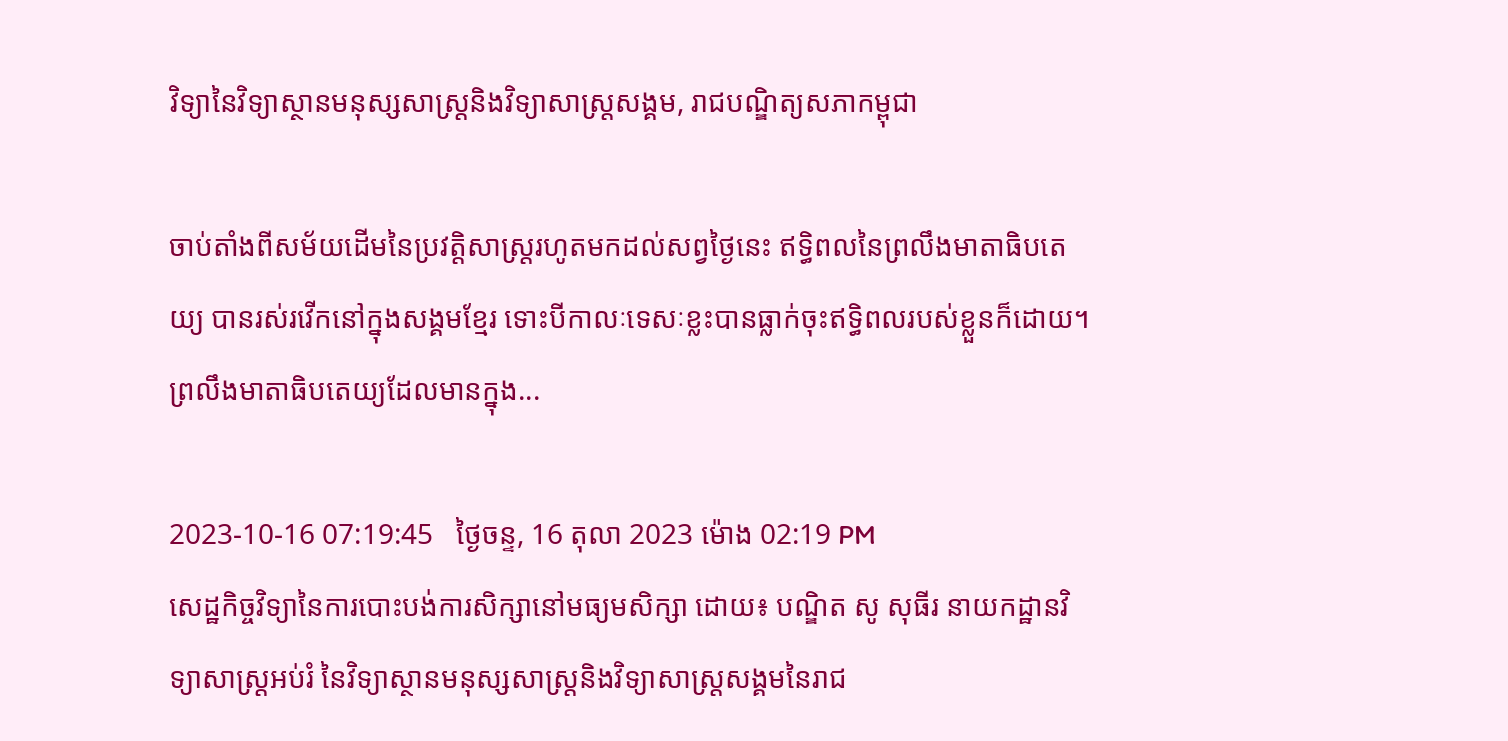វិទ្យានៃវិទ្យាស្ថានមនុស្សសាស្រ្តនិងវិទ្យាសាស្រ្តសង្គម, រាជបណ្ឌិត្យសភាកម្ពុជា

ចាប់តាំងពីសម័យដើមនៃប្រវត្តិសាស្ត្ររហូតមកដល់សព្វថ្ងៃនេះ ឥទ្ធិពលនៃព្រលឹងមាតាធិបតេយ្យ បានរស់រវើកនៅក្នុងសង្គមខ្មែរ ទោះបីកាលៈទេសៈខ្លះបានធ្លាក់ចុះឥទ្ធិពលរបស់ខ្លួនក៏ដោយ។ ព្រលឹងមាតាធិបតេយ្យដែលមានក្នុង...

2023-10-16 07:19:45   ថ្ងៃចន្ទ, 16 តុលា 2023 ម៉ោង 02:19 PM
សេដ្ឋកិច្ចវិទ្យានៃការបោះបង់ការសិក្សានៅមធ្យមសិក្សា ដោយ៖ បណ្ឌិត សូ សុធីរ នាយកដ្ឋានវិទ្យាសាស្ត្រអប់រំ នៃវិទ្យាស្ថានមនុស្សសាស្ត្រនិងវិទ្យាសាស្ត្រសង្គមនៃរាជ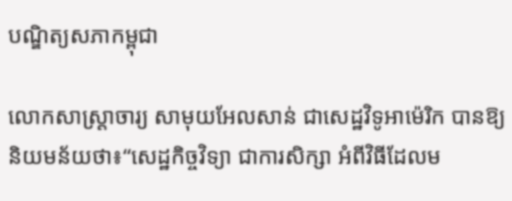បណ្ឌិត្យសភាកម្ពុជា

លោកសាស្ដ្រាចារ្យ សាមុយអែលសាន់ ជាសេដ្ឋវិទូអាម៉េរិក បានឱ្យនិយមន័យថា៖“សេដ្ឋកិច្ចវិទ្យា ជាការសិក្សា អំពីវិធីដែលម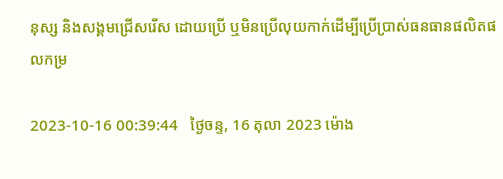នុស្ស និងសង្គមជ្រើសរើស ដោយប្រើ ឬមិនប្រើលុយកាក់ដើម្បីប្រើប្រាស់ធនធានផលិតផលកម្រ

2023-10-16 00:39:44   ថ្ងៃចន្ទ, 16 តុលា 2023 ម៉ោង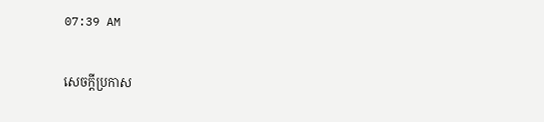07:39 AM

សេចក្តីប្រកាស